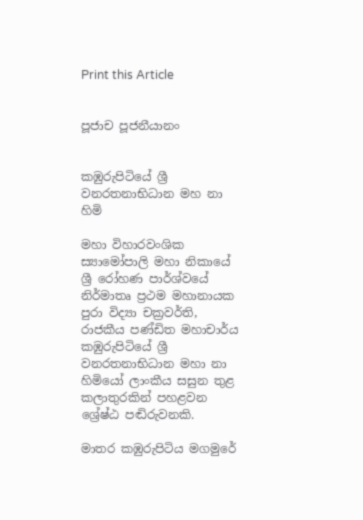Print this Article


පූජාච පූජනීයානං


කඹුරුපිටියේ ශ්‍රී වනරතනාභිධාන මහ නා හිමි

මහා විහාරවංශික ස්‍යාමෝපාලි මහා නිකායේ ශ්‍රී රෝහණ පාර්ශ්වයේ නිර්මාතෘ ප්‍රථම මහානායක පුරා විද්‍යා චක්‍රවර්ති, රාජකීය පණ්ඩිත මහාචාර්ය කඹුරුපිටියේ ශ්‍රී වනරතනාභිධාන මහා නා හිමියෝ ලාංකීය සසුන තුළ කලාතුරකින් පහළවන ශ්‍රේෂ්ඨ පඬිරුවනකි.

මාතර කඹුරුපිටිය මගමුරේ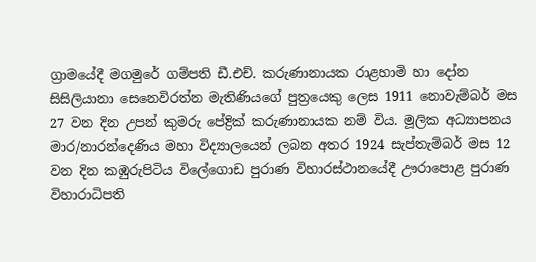ග්‍රාමයේදී මගමුරේ ගම්පති ඩී.එච්. කරුණානායක රාළහාමි හා දෝන සිසිලියානා සෙනෙවිරත්න මැතිණියගේ පුත්‍රයෙකු ලෙස 1911 නොවැම්බර් මස 27 වන දින උපන් කුමරු පේද්‍රික් කරුණානායක නම් විය. මූලික අධ්‍යාපනය මාර/නාරන්දෙණිය මහා විද්‍යාලයෙන් ලබන අතර 1924 සැප්තැම්බර් මස 12 වන දින කඹුරුපිටිය විලේගොඩ පුරාණ විහාරස්ථානයේදී ඌරාපොළ පුරාණ විහාරාධිපති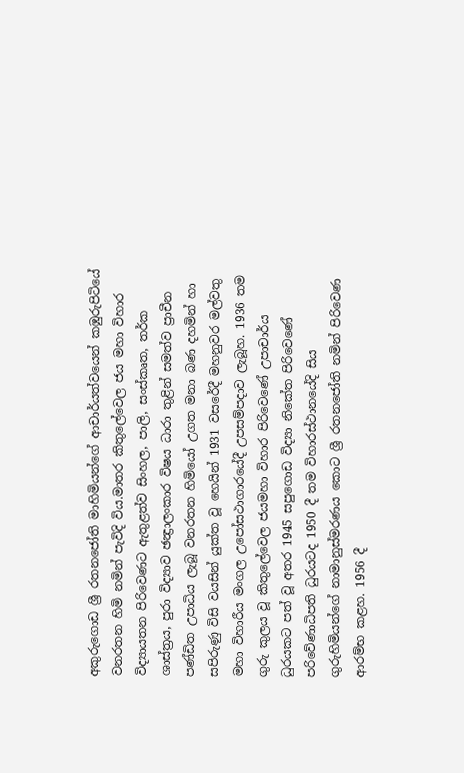අකුරුගොඩ ශ්‍රී රතනජෝති මාහිමියන්ගේ ආචාර්යත්වයෙන් කඹුරුපිටියේ වනරතන හිමි නමින් පැවිදි විය.මාතර කිතුලේවෙල ජය මහා විහාර විද්‍යායතන පිරිවෙණට ඇතුළත්ව සිංහල, පාලි, සංස්කෘත, තර්ක ශාස්ත්‍රය, පුරා විද්‍යාව ඡන්‍ද්‍රාලංකාර විෂය ධාරා තුළින් සමත්ව ප්‍රාචීන පණ්ඩිත උපාධිය ලැබූ වනරතන හිමියෝ උගත මනා බණ දහමින් හා සපිරුණු විසි වයසින් යුක්ත වූ හෙයින් 1931 වසරේදී මහනුවර මල්වතු මහා විහාරීය මංගල උපෝසථාගාරයේදී උපසම්පදාව ලැබූහ. 1936 තම ගුරු කුලය වූ කිතුලේවෙල ජයමහා විහාර පිරිවෙණේ උපාචාර්ය ධුරයකට පත් වූ අතර 1945 සපුගොඩ විද්‍යා නිකේත පිරිවෙණේ පරිවේණාධිපති ධුරයටද 1950 දී තම විහාරස්ථානයේදි සිය ගුරුහිමියන්ගේ නාමානුස්මරණය කොට ශ්‍රී රතනජෝති නමින් පිරිවෙණ ආරම්භ කළහ. 1956 දී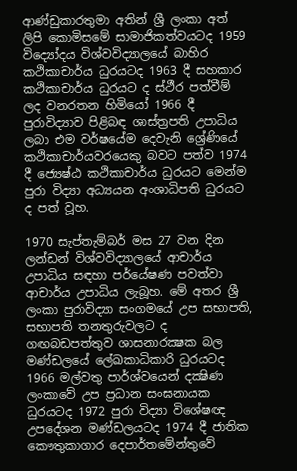ආණ්ඩුකාරතුමා අතින් ශ්‍රී ලංකා අත් ලිපි කොමිසමේ සාමාජිකත්වයටද 1959 විද්‍යෝදය විශ්වවිද්‍යාලයේ බාහිර කථිකාචාර්ය ධුරයටද 1963 දී සහකාර කථිකාචාර්ය ධුරයට ද ස්ථීර පත්වීම් ලද වනරතන හිමියෝ 1966 දී පුරාවිද්‍යාව පිළිබඳ ශාස්ත්‍රපති උපාධිය ලබා එම වර්ෂයේම දෙවැනි ශ්‍රේණියේ කථිකාචාර්යවරයෙකු බවට පත්ව 1974 දී ජ්‍යෙෂ්ඨ කථිකාචාර්ය ධුරයට මෙන්ම පුරා විද්‍යා අධ්‍යයන අංශාධිපති ධුරයට ද පත් වූහ.

1970 සැප්තැම්බර් මස 27 වන දින ලන්ඩන් විශ්වවිද්‍යාලයේ ආචාර්ය උපාධිය සඳහා පර්යේෂණ පවත්වා ආචාර්ය උපාධිය ලැබූහ. මේ අතර ශ්‍රී ලංකා පුරාවිද්‍යා සංගමයේ උප සභාපති, සභාපති තනතුරුවලට ද ගඟබඩපත්තුව ශාසනාරක්‍ෂක බල මණ්ඩලයේ ලේඛකාධිකාරි ධුරයටද 1966 මල්වතු පාර්ශ්වයෙන් දක්‍ෂිණ ලංකාවේ උප ප්‍රධාන සංඝනායක ධුරයටද 1972 පුරා විද්‍යා විශේෂඥ උපදේශන මණ්ඩලයටද 1974 දී ජාතික කෞතුකාගාර දෙපාර්තමේන්තුවේ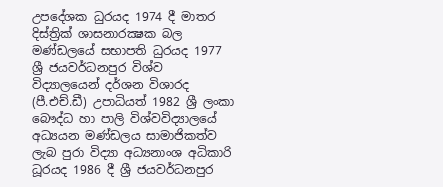උපදේශක ධුරයද 1974 දී මාතර දිස්ත්‍රික් ශාසනාරක්‍ෂක බල මණ්ඩලයේ සභාපති ධුරයද 1977 ශ්‍රී ජයවර්ධනපුර විශ්ව විද්‍යාලයෙන් දර්ශන විශාරද (පී.එච්.ඩී) උපාධියත් 1982 ශ්‍රී ලංකා බෞද්ධ හා පාලි විශ්වවිද්‍යාලයේ අධ්‍යයන මණ්ඩලය සාමාජිකත්ව ලැබ පුරා විද්‍යා අධ්‍යනාංශ අධිකාරි ධූරයද 1986 දී ශ්‍රී ජයවර්ධනපුර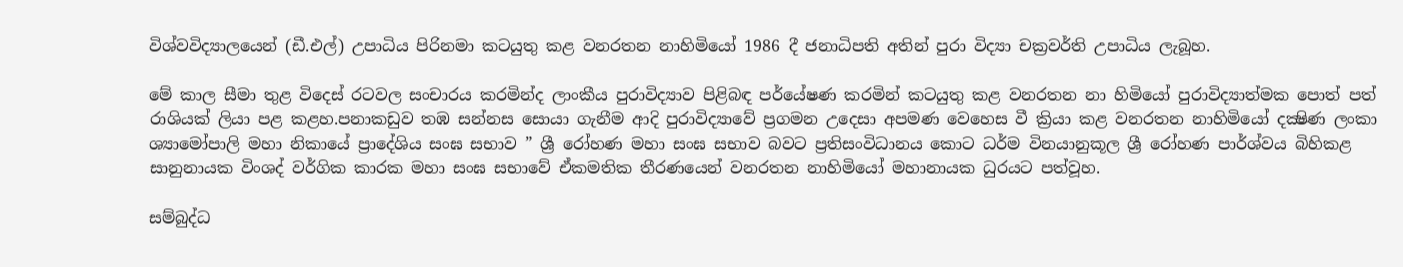විශ්වවිද්‍යාලයෙන් (ඩී.එල්) උපාධිය පිරිනමා කටයුතු කළ වනරතන නාහිමියෝ 1986 දී ජනාධිපති අතින් පුරා විද්‍යා චක්‍රවර්ති උපාධිය ලැබූහ.

මේ කාල සීමා තුළ විදෙස් රටවල සංචාරය කරමින්ද ලාංකීය පුරාවිද්‍යාව පිළිබඳ පර්යේෂණ කරමින් කටයුතු කළ වනරතන නා හිමියෝ පුරාවිද්‍යාත්මක පොත් පත් රාශියක් ලියා පළ කළහ.පනාකඩුව තඹ සන්නස සොයා ගැනීම ආදි පුරාවිද්‍යාවේ ප්‍රගමන උදෙසා අපමණ වෙහෙස වී ක්‍රියා කළ වනරතන නාහිමියෝ දක්‍ෂිණ ලංකා ශ්‍යාමෝපාලි මහා නිකායේ ප්‍රාදේශිය සංඝ සභාව ” ශ්‍රී රෝහණ මහා සංඝ සභාව බවට ප්‍රතිසංවිධානය කොට ධර්ම විනයානුකූල ශ්‍රී රෝහණ පාර්ශ්වය බිහිකළ සානුනායක විංශද් වර්ගික කාරක මහා සංඝ සභාවේ ඒකමතික තීරණයෙන් වනරතන නාහිමියෝ මහානායක ධුරයට පත්වූහ.

සම්බුද්ධ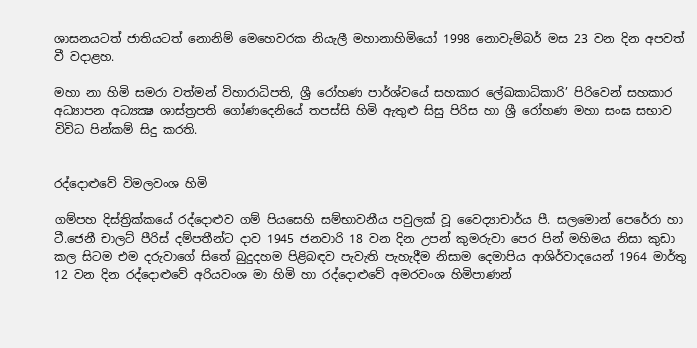ශාසනයටත් ජාතියටත් නොනිම් මෙහෙවරක නියැලී මහානාහිමියෝ 1998 නොවැම්බර් මස 23 වන දින අපවත් වී වදාළහ.

මහා නා හිමි සමරා වත්මන් විහාරාධිපති, ශ්‍රී රෝහණ පාර්ශ්වයේ සහකාර ලේඛකාධිකාරි’ පිරිවෙන් සහකාර අධ්‍යාපන අධ්‍යක්‍ෂ ශාස්ත්‍රපති ගෝණදෙනියේ තපස්සි හිමි ඇතුළු සිසු පිරිස හා ශ්‍රී රෝහණ මහා සංඝ සභාව විවිධ පින්කම් සිදු කරති.


රද්දොළුවේ විමලවංශ හිමි

ගම්පහ දිස්ත්‍රික්කයේ රද්දොළුව ගම් පියසෙහි සම්භාවනීය පවුලක් වූ වෛද්‍යාචාර්ය පී. සලමොන් පෙරේරා හා ටී.ජෙනී චාලට් පීරිස් දම්පතීන්ට දාව 1945 ජනවාරි 18 වන දින උපන් කුමරුවා පෙර පින් මහිමය නිසා කුඩා කල සිටම එම දරුවාගේ සිතේ බුදුදහම පිළිබඳව පැවැති පැහැදීම නිසාම දෙමාපිය ආශිර්වාදයෙන් 1964 මාර්තු 12 වන දින රද්දොළුවේ අරියවංශ මා හිමි හා රද්දොළුවේ අමරවංශ හිමිපාණන්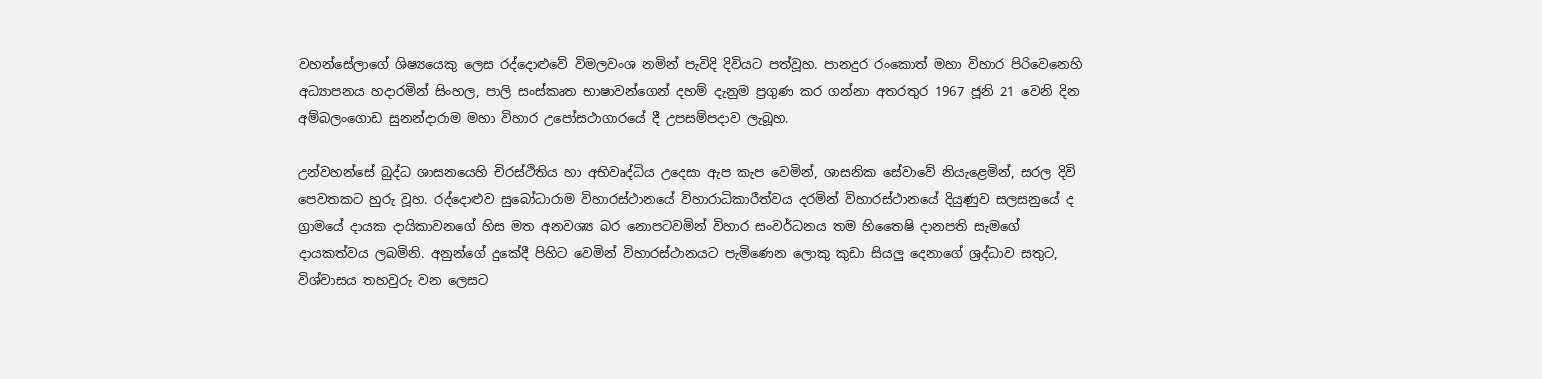වහන්සේලාගේ ශිෂ්‍යයෙකු ලෙස රද්දොළුවේ විමලවංශ නමින් පැවිදි දිවියට පත්වූහ. පානදුර රංකොත් මහා විහාර පිරිවෙනෙහි අධ්‍යාපනය හදාරමින් සිංහල, පාලි සංස්කෘත භාෂාවන්ගෙන් දහම් දැනුම ප්‍රගුණ කර ගන්නා අතරතුර 1967 ජූනි 21 වෙනි දින අම්බලංගොඩ සුනන්දාරාම මහා විහාර උපෝසථාගාරයේ දී උපසම්පදාව ලැබූහ.

උන්වහන්සේ බුද්ධ ශාසනයෙහි චිරස්ථිතිය හා අභිවෘද්ධිය උදෙසා ඇප කැප වෙමින්, ශාසනික සේවාවේ නියැළෙමින්, සරල දිවි පෙවතකට හුරු වූහ. රද්දොළුව සුබෝධාරාම විහාරස්ථානයේ විහාරාධිකාරීත්වය දරමින් විහාරස්ථානයේ දියුණුව සලසනුයේ ද ග්‍රාමයේ දායක දායිකාවනගේ හිස මත අනවශ්‍ය බර නොපටවමින් විහාර සංවර්ධනය තම හිතෛෂි දානපති සැමගේ දායකත්වය ලබමිනි. අනුන්ගේ දුකේදී පිහිට වෙමින් විහාරස්ථානයට පැමිණෙන ලොකු කුඩා සියලු දෙනාගේ ශ්‍රද්ධාව සතුට, විශ්වාසය තහවුරු වන ලෙසට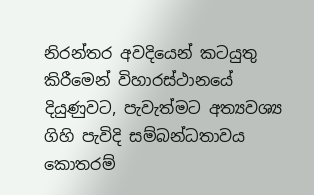නිරන්තර අවදියෙන් කටයුතු කිරීමෙන් විහාරස්ථානයේ දියුණුවට, පැවැත්මට අත්‍යවශ්‍ය ගිහි පැවිදි සම්බන්ධතාවය කොතරම්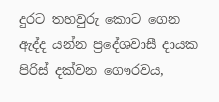දුරට තහවුරු කොට ගෙන ඇද්ද යන්න ප්‍රදේශවාසී දායක පිරිස් දක්වන ගෞරවය,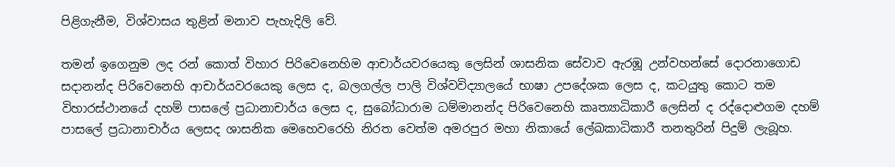පිළිගැනීම, විශ්වාසය තුළින් මනාව පැහැදිලි වේ.

තමන් ඉගෙනුම ලද රන් කොත් විහාර පිරිවෙනෙහිම ආචාර්යවරයෙකු ලෙසින් ශාසනික සේවාව ඇරඹූ උන්වහන්සේ දොරනාගොඩ සදානන්ද පිරිවෙනෙහි ආචාර්යවරයෙකු ලෙස ද, බලගල්ල පාලි විශ්වවිද්‍යාලයේ භාෂා උපදේශක ලෙස ද, කටයුතු කොට තම විහාරස්ථානයේ දහම් පාසලේ ප්‍රධානාචාර්ය ලෙස ද, සුබෝධාරාම ධම්මානන්ද පිරිවෙනෙහි කෘත්‍යාධිකාරී ලෙසින් ද රද්දොළුගම දහම් පාසලේ ප්‍රධානාචාර්ය ලෙසද ශාසනික මෙහෙවරෙහි නිරත වෙත්ම අමරපුර මහා නිකායේ ලේඛකාධිකාරී තනතුරින් පිදුම් ලැබූහ.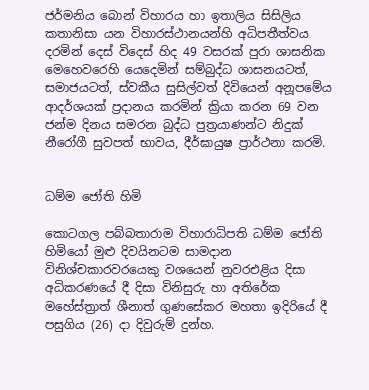ජර්මනිය බොන් විහාරය හා ඉතාලිය සිසිලිය කතානිසා යන විහාරස්ථානයන්හි අධිපතීත්වය දරමින් දෙස් විදෙස් හිද 49 වසරක් පුරා ශාසනික මෙහෙවරෙහි යෙදෙමින් සම්බුද්ධ ශාසනයටත්, සමාජයටත්, ස්වකීය සුසිල්වත් දිවියෙන් අනූපමේය ආදර්ශයක් ප්‍රදානය කරමින් ක්‍රියා කරන 69 වන ජන්ම දිනය සමරන බුද්ධ පුත්‍රයාණන්ට නිදුක් නීරෝගී සුවපත් භාවය, දීර්ඝායුෂ ප්‍රාර්ථනා කරමි.


ධම්ම ජෝති හිමි

කොටගල පබ්බතාරාම විහාරාධිපති ධම්ම ජෝති හිමියෝ මුළු දිවයිනටම සාමදාන විනිශ්චකාරවරයෙකු වශයෙන් නුවරඑළිය දිසා අධිකරණයේ දී දිසා විනිසුරු හා අතිරේක මහේස්ත්‍රාත් ශීනාත් ගුණසේකර මහතා ඉදිරියේ දී පසුගිය (26) දා දිවුරුම් දුන්හ.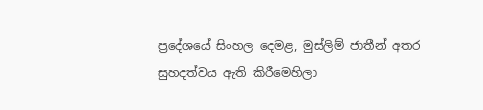ප්‍රදේශයේ සිංහල දෙමළ, මුස්ලිම් ජාතීන් අතර සුහදත්වය ඇති කිරීමෙහිලා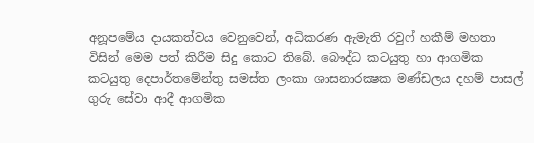අනූපමේය දායකත්වය වෙනුවෙන්, අධිකරණ ඇමැති රවුෆ් හකීම් මහතා විසින් මෙම පත් කිරීම සිදු කොට තිබේ. බෞද්ධ කටයුතු හා ආගමික කටයුතු දෙපාර්තමේන්තු සමස්ත ලංකා ශාසනාරක්‍ෂක මණ්ඩලය දහම් පාසල් ගුරු සේවා ආදී ආගමික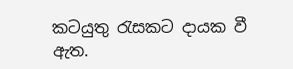කටයුතු රැසකට දායක වී ඇත.